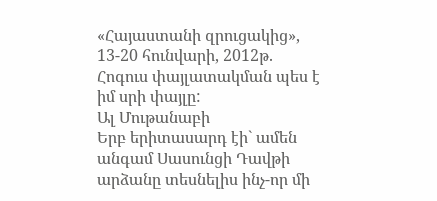«Հայաստանի զրուցակից», 13-20 հունվարի, 2012թ.
Հոգուս փայլատակման պես է իմ սրի փայլը:
Ալ Մութանաբի
Երբ երիտասարդ էի` ամեն անգամ Սասունցի Դավթի արձանը տեսնելիս ինչ-որ մի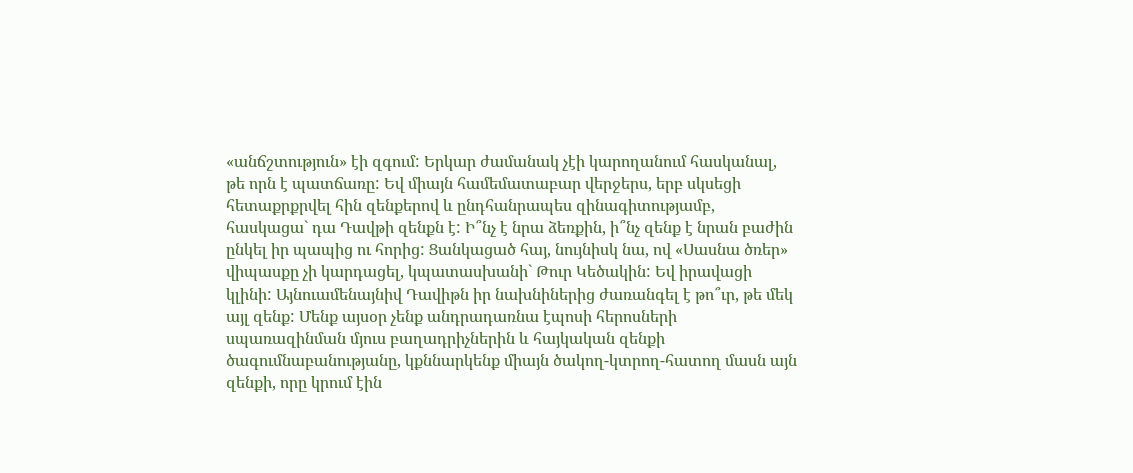«անճշտություն» էի զգում: Երկար ժամանակ չէի կարողանում հասկանալ, թե որն է պատճառը: Եվ միայն համեմատաբար վերջերս, երբ սկսեցի հետաքրքրվել հին զենքերով և ընդհանրապես զինագիտությամբ, հասկացա` դա Դավթի զենքն է: Ի՞նչ է նրա ձեռքին, ի՞նչ զենք է նրան բաժին ընկել իր պապից ու հորից: Ցանկացած հայ, նույնիսկ նա, ով «Սասնա ծռեր» վիպասքը չի կարդացել, կպատասխանի` Թուր Կեծակին: Եվ իրավացի կլինի: Այնուամենայնիվ Դավիթն իր նախնիներից ժառանգել է թո՞ւր, թե մեկ այլ զենք: Մենք այսօր չենք անդրադառնա էպոսի հերոսների սպառազինման մյուս բաղադրիչներին և հայկական զենքի ծագումնաբանությանը, կքննարկենք միայն ծակող-կտրող-հատող մասն այն զենքի, որը կրում էին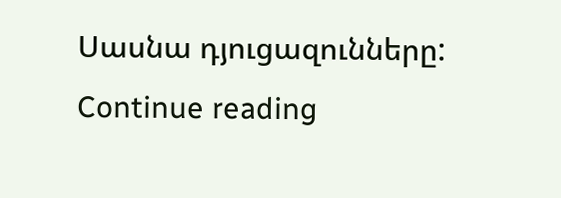Սասնա դյուցազունները: Continue reading